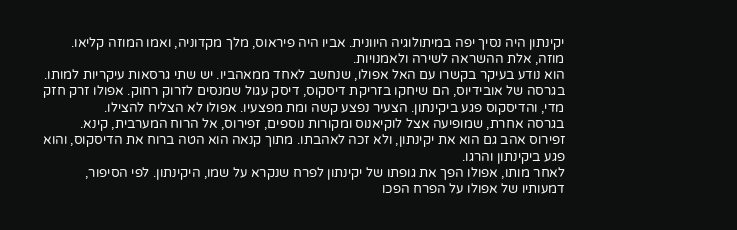יקינתון היה נסיך יפה במיתולוגיה היוונית. אביו היה פיראוס, מלך מקדוניה, ואמו המוזה קליאו. מוזה, אלת ההשראה לשירה ולאמנויות.
הוא נודע בעיקר בקשרו עם האל אפולו, שנחשב לאחד ממאהביו. יש שתי גרסאות עיקריות למותו. בגרסה של אובידיוס, הם שיחקו בזריקת דיסקוס, דיסק עגול שמנסים לזרוק רחוק. אפולו זרק חזק מדי, והדיסקוס פגע ביקינתון. הצעיר נפצע קשה ומת מפצעיו. אפולו לא הצליח להצילו.
בגרסה אחרת, שמופיעה אצל לוקיאנוס ומקורות נוספים, זפירוס, אל הרוח המערבית, קינא. זפירוס אהב גם הוא את יקינתון, ולא זכה לאהבתו. מתוך קנאה הוא הטה ברוח את הדיסקוס, והוא פגע ביקינתון והרגו.
לאחר מותו, אפולו הפך את גופתו של יקינתון לפרח שנקרא על שמו, היקינתון. לפי הסיפור, דמעותיו של אפולו על הפרח הפכו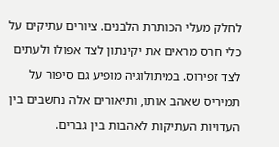לחלק מעלי הכותרת הלבנים. ציורים עתיקים על כלי חרס מראים את יקינתון לצד אפולו ולעתים לצד זפירוס. במיתולוגיה מופיע גם סיפור על תמיריס שאהב אותו, ותיאורים אלה נחשבים בין העדויות העתיקות לאהבות בין גברים.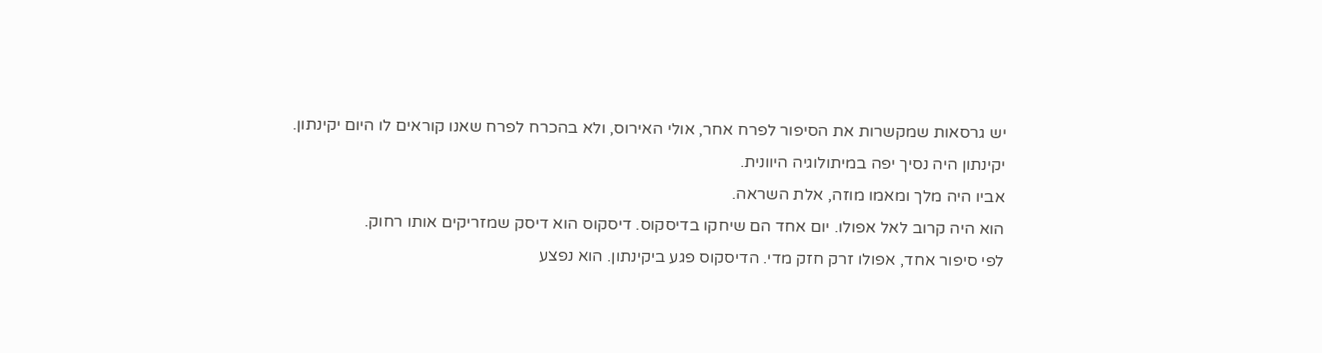יש גרסאות שמקשרות את הסיפור לפרח אחר, אולי האירוס, ולא בהכרח לפרח שאנו קוראים לו היום יקינתון.
יקינתון היה נסיך יפה במיתולוגיה היוונית.
אביו היה מלך ומאמו מוזה, אלת השראה.
הוא היה קרוב לאל אפולו. יום אחד הם שיחקו בדיסקוס. דיסקוס הוא דיסק שמזריקים אותו רחוק.
לפי סיפור אחד, אפולו זרק חזק מדי. הדיסקוס פגע ביקינתון. הוא נפצע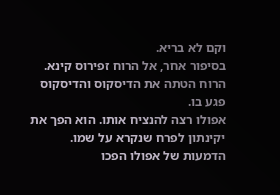וקם לא בריא.
בסיפור אחר, אל הרוח זפירוס קינא. הרוח הטתה את הדיסקוס והדיסקוס פגע בו.
אפולו רצה להנציח אותו. הוא הפך את יקינתון לפרח שנקרא על שמו. הדמעות של אפולו הפכו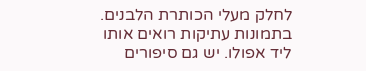לחלק מעלי הכותרת הלבנים.
בתמונות עתיקות רואים אותו ליד אפולו. יש גם סיפורים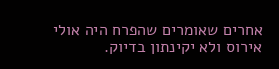אחרים שאומרים שהפרח היה אולי אירוס ולא יקינתון בדיוק.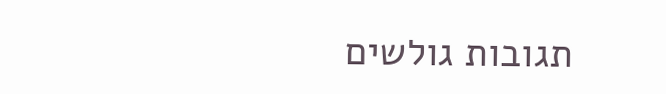תגובות גולשים